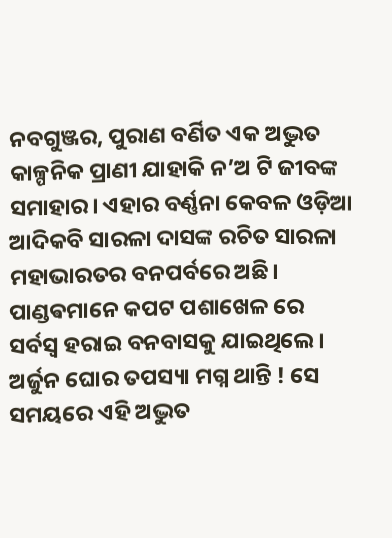ନବଗୁଞ୍ଜର, ପୁରାଣ ବର୍ଣିତ ଏକ ଅଦ୍ଭୁତ କାଳ୍ପନିକ ପ୍ରାଣୀ ଯାହାକି ନ’ଅ ଟି ଜୀବଙ୍କ ସମାହାର। ଏହାର ବର୍ଣ୍ଣନା କେବଳ ଓଡ଼ିଆ ଆଦିକବି ସାରଳା ଦାସଙ୍କ ରଚିତ ସାରଳା ମହାଭାରତର ବନପର୍ବରେ ଅଛି।
ପାଣ୍ଡଵମାନେ କପଟ ପଶାଖେଳ ରେ ସର୍ବସ୍ବ ହରାଇ ବନବାସକୁ ଯାଇଥିଲେ। ଅର୍ଜୁନ ଘୋର ତପସ୍ୟା ମଗ୍ନ ଥାନ୍ତି ! ସେ ସମୟରେ ଏହି ଅଦ୍ଭୁତ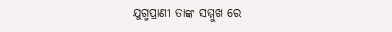ଯୁଗ୍ମପ୍ରାଣୀ ତାଙ୍କ ସମ୍ମୁଖ ରେ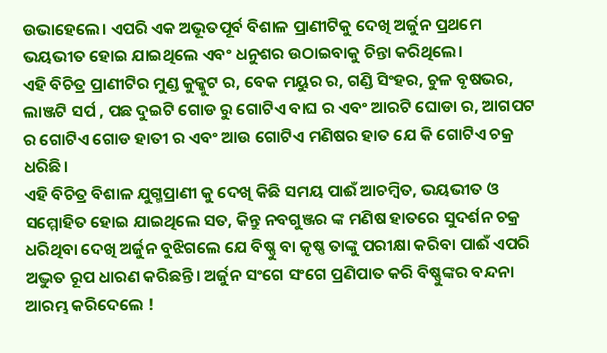ଉଭାହେଲେ। ଏପରି ଏକ ଅଭୂତପୂର୍ବ ବିଶାଳ ପ୍ରାଣୀଟିକୁ ଦେଖି ଅର୍ଜୁନ ପ୍ରଥମେ ଭୟଭୀତ ହୋଇ ଯାଇଥିଲେ ଏବଂ ଧନୁଶର ଉଠାଇବାକୁ ଚିନ୍ତା କରିଥିଲେ।
ଏହି ବିଚିତ୍ର ପ୍ରାଣୀଟିର ମୁଣ୍ଡ କୁକ୍କୁଟ ର, ବେକ ମୟୁର ର, ଗଣ୍ଡି ସିଂହର, ଚୁଳ ବୃଷଭର, ଲାଞ୍ଜଟି ସର୍ପ , ପଛ ଦୁଇଟି ଗୋଡ ରୁ ଗୋଟିଏ ବାଘ ର ଏବଂ ଆରଟି ଘୋଡା ର, ଆଗପଟ ର ଗୋଟିଏ ଗୋଡ ହାତୀ ର ଏବଂ ଆଉ ଗୋଟିଏ ମଣିଷର ହାତ ଯେ କି ଗୋଟିଏ ଚକ୍ର ଧରିଛି।
ଏହି ବିଚିତ୍ର ବିଶାଳ ଯୁଗ୍ମପ୍ରାଣୀ କୁ ଦେଖି କିଛି ସମୟ ପାଈଁ ଆଚମ୍ବିତ, ଭୟଭୀତ ଓ ସମ୍ମୋହିତ ହୋଇ ଯାଇଥିଲେ ସତ, କିନ୍ତୁ ନବଗୁଞ୍ଜର ଙ୍କ ମଣିଷ ହାତରେ ସୁଦର୍ଶନ ଚକ୍ର ଧରିଥିବା ଦେଖି ଅର୍ଜୁନ ବୁଝିଗଲେ ଯେ ବିଷ୍ଣୁ ବା କୃଷ୍ଣ ତାଙ୍କୁ ପରୀକ୍ଷା କରିବା ପାଈଁ ଏପରି ଅଦ୍ଭୁତ ରୂପ ଧାରଣ କରିଛନ୍ତି। ଅର୍ଜୁନ ସଂଗେ ସଂଗେ ପ୍ରଣିପାତ କରି ବିଷ୍ଣୁଙ୍କର ବନ୍ଦନା ଆରମ୍ଭ କରିଦେଲେ !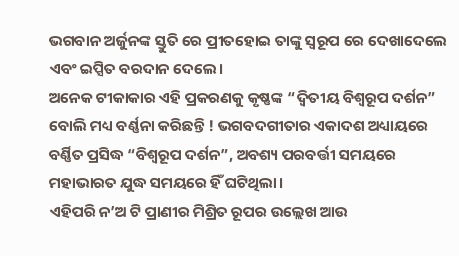ଭଗବାନ ଅର୍ଜୁନଙ୍କ ସ୍ତୁତି ରେ ପ୍ରୀତହୋଇ ତାଙ୍କୁ ସ୍ୱରୂପ ରେ ଦେଖାଦେଲେ ଏବଂ ଇପ୍ସିତ ବରଦାନ ଦେଲେ।
ଅନେକ ଟୀକାକାର ଏହି ପ୍ରକରଣକୁ କୃଷ୍ଣଙ୍କ “ଦ୍ଵିତୀୟ ବିଶ୍ଵରୂପ ଦର୍ଶନ” ବୋଲି ମଧ୍ୟ ବର୍ଣ୍ଣନା କରିଛନ୍ତି ! ଭଗବଦଗୀତାର ଏକାଦଶ ଅଧ୍ୟାୟରେ ବର୍ଣ୍ଣିତ ପ୍ରସିଦ୍ଧ “ବିଶ୍ଵରୂପ ଦର୍ଶନ”, ଅବଶ୍ୟ ପରବର୍ତ୍ତୀ ସମୟରେ ମହାଭାରତ ଯୁଦ୍ଧ ସମୟରେ ହିଁ ଘଟିଥିଲା।
ଏହିପରି ନ’ଅ ଟି ପ୍ରାଣୀର ମିଶ୍ରିତ ରୂପର ଉଲ୍ଲେଖ ଆଉ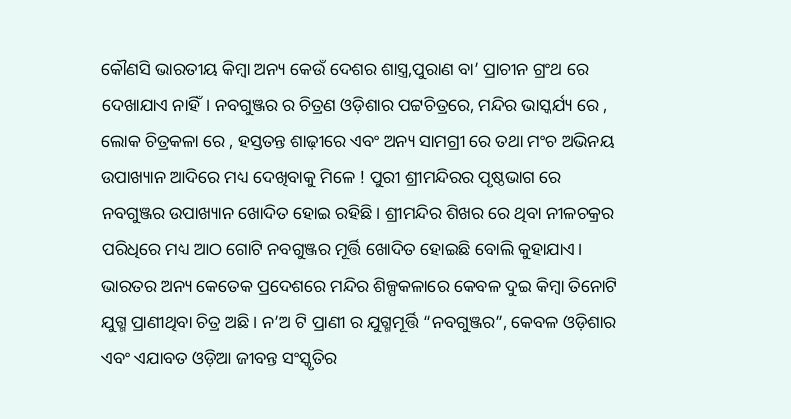କୌଣସି ଭାରତୀୟ କିମ୍ବା ଅନ୍ୟ କେଉଁ ଦେଶର ଶାସ୍ତ୍ର,ପୁରାଣ ବା’ ପ୍ରାଚୀନ ଗ୍ରଂଥ ରେ ଦେଖାଯାଏ ନାହିଁ। ନବଗୁଞ୍ଜର ର ଚିତ୍ରଣ ଓଡ଼ିଶାର ପଟ୍ଟଚିତ୍ରରେ, ମନ୍ଦିର ଭାସ୍କର୍ଯ୍ୟ ରେ , ଲୋକ ଚିତ୍ରକଳା ରେ , ହସ୍ତତନ୍ତ ଶାଢ଼ୀରେ ଏବଂ ଅନ୍ୟ ସାମଗ୍ରୀ ରେ ତଥା ମଂଚ ଅଭିନୟ ଉପାଖ୍ୟାନ ଆଦିରେ ମଧ୍ୟ ଦେଖିବାକୁ ମିଳେ ! ପୁରୀ ଶ୍ରୀମନ୍ଦିରର ପୃଷ୍ଠଭାଗ ରେ ନବଗୁଞ୍ଜର ଉପାଖ୍ୟାନ ଖୋଦିତ ହୋଇ ରହିଛି। ଶ୍ରୀମନ୍ଦିର ଶିଖର ରେ ଥିବା ନୀଳଚକ୍ରର ପରିଧିରେ ମଧ୍ୟ ଆଠ ଗୋଟି ନବଗୁଞ୍ଜର ମୂର୍ତ୍ତି ଖୋଦିତ ହୋଇଛି ବୋଲି କୁହାଯାଏ।
ଭାରତର ଅନ୍ୟ କେତେକ ପ୍ରଦେଶରେ ମନ୍ଦିର ଶିଳ୍ପକଳାରେ କେବଳ ଦୁଇ କିମ୍ବା ତିନୋଟି ଯୁଗ୍ମ ପ୍ରାଣୀଥିବା ଚିତ୍ର ଅଛି। ନ’ଅ ଟି ପ୍ରାଣୀ ର ଯୁଗ୍ମମୂର୍ତ୍ତି “ନବଗୁଞ୍ଜର”, କେବଳ ଓଡ଼ିଶାର ଏବଂ ଏଯାବତ ଓଡ଼ିଆ ଜୀବନ୍ତ ସଂସ୍କୃତିର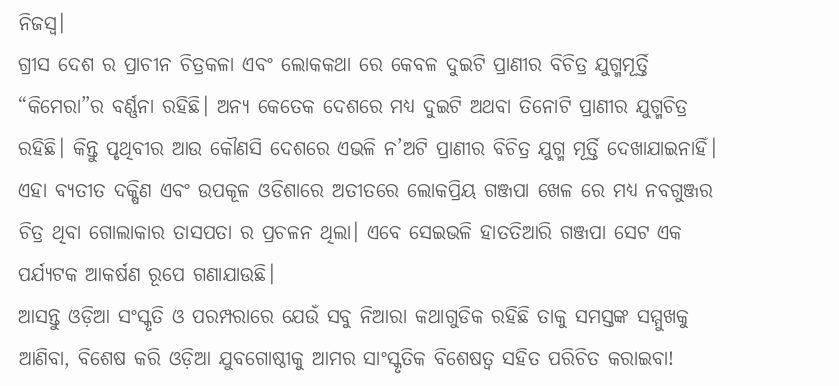ନିଜସ୍ୱ।
ଗ୍ରୀସ ଦେଶ ର ପ୍ରାଚୀନ ଚିତ୍ରକଳା ଏବଂ ଲୋକକଥା ରେ କେବଳ ଦୁଇଟି ପ୍ରାଣୀର ବିଚିତ୍ର ଯୁଗ୍ମମୂର୍ତ୍ତି “କିମେରା”ର ବର୍ଣ୍ଣନା ରହିଛି। ଅନ୍ୟ କେତେକ ଦେଶରେ ମଧ୍ୟ ଦୁଇଟି ଅଥବା ତିନୋଟି ପ୍ରାଣୀର ଯୁଗ୍ମଚିତ୍ର ରହିଛି। କିନ୍ତୁ ପୃଥିବୀର ଆଉ କୌଣସି ଦେଶରେ ଏଭଳି ନ’ଅଟି ପ୍ରାଣୀର ବିଚିତ୍ର ଯୁଗ୍ମ ମୂର୍ତ୍ତି ଦେଖାଯାଇନାହିଁ।
ଏହା ବ୍ୟତୀତ ଦକ୍ଷିଣ ଏବଂ ଉପକୂଳ ଓଡିଶାରେ ଅତୀତରେ ଲୋକପ୍ରିୟ ଗଞ୍ଜପା ଖେଳ ରେ ମଧ୍ୟ ନବଗୁଞ୍ଜର ଚିତ୍ର ଥିବା ଗୋଲାକାର ତାସପତା ର ପ୍ରଚଳନ ଥିଲା। ଏବେ ସେଇଭଳି ହାତତିଆରି ଗଞ୍ଜପା ସେଟ ଏକ ପର୍ଯ୍ୟଟକ ଆକର୍ଷଣ ରୂପେ ଗଣାଯାଉଛି।
ଆସନ୍ତୁ ଓଡ଼ିଆ ସଂସ୍କୃତି ଓ ପରମ୍ପରାରେ ଯେଉଁ ସବୁ ନିଆରା କଥାଗୁଡିକ ରହିଛି ତାକୁ ସମସ୍ତଙ୍କ ସମ୍ମୁଖକୁ ଆଣିବା, ବିଶେଷ କରି ଓଡ଼ିଆ ଯୁବଗୋଷ୍ଠୀକୁ ଆମର ସାଂସ୍କୃତିକ ବିଶେଷତ୍ୱ ସହିତ ପରିଚିତ କରାଇବା!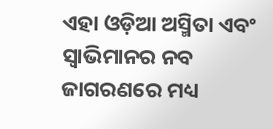ଏହା ଓଡ଼ିଆ ଅସ୍ମିତା ଏବଂ ସ୍ୱାଭିମାନର ନବ ଜାଗରଣରେ ମଧ୍ୟ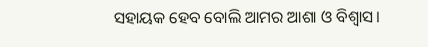ସହାୟକ ହେବ ବୋଲି ଆମର ଆଶା ଓ ବିଶ୍ବାସ।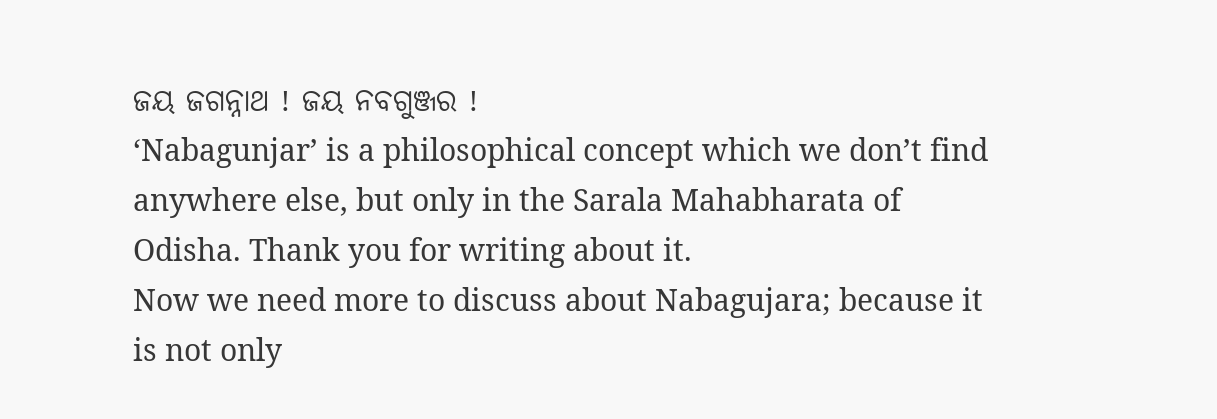ଜୟ ଜଗନ୍ନାଥ ! ଜୟ ନବଗୁଞ୍ଜର !
‘Nabagunjar’ is a philosophical concept which we don’t find anywhere else, but only in the Sarala Mahabharata of Odisha. Thank you for writing about it.
Now we need more to discuss about Nabagujara; because it is not only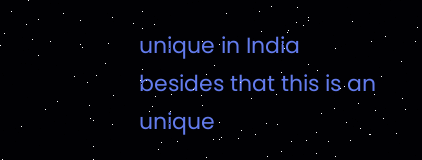unique in India besides that this is an unique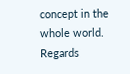concept in the whole world. Regards